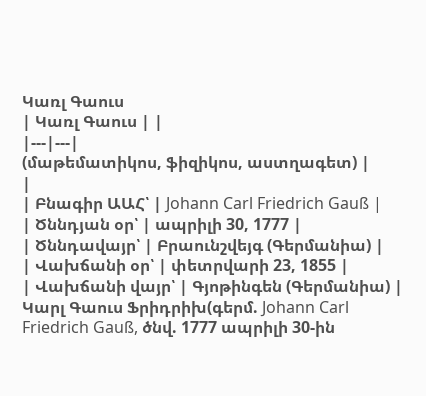Կառլ Գաուս
| Կառլ Գաուս | |
|---|---|
(մաթեմատիկոս, ֆիզիկոս, աստղագետ) |
|
| Բնագիր ԱԱՀ՝ | Johann Carl Friedrich Gauß |
| Ծննդյան օր՝ | ապրիլի 30, 1777 |
| Ծննդավայր՝ | Բրաունշվեյգ (Գերմանիա) |
| Վախճանի օր՝ | փետրվարի 23, 1855 |
| Վախճանի վայր՝ | Գյոթինգեն (Գերմանիա) |
Կարլ Գաուս Ֆրիդրիխ(գերմ. Johann Carl Friedrich Gauß, ծնվ. 1777 ապրիլի 30-ին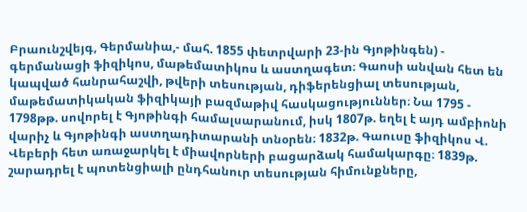Բրաունշվեյգ, Գերմանիա,- մահ. 1855 փետրվարի 23-ին Գյոթինգեն) - գերմանացի ֆիզիկոս, մաթեմատիկոս և աստղագետ։ Գաոսի անվան հետ են կապված հանրահաշվի, թվերի տեսության, դիֆերենցիալ տեսության, մաթեմատիկական ֆիզիկայի բազմաթիվ հասկացություններ։ Նա 1795 - 1798թթ. սովորել է Գյոթինգի համալսարանում, իսկ 1807թ. եղել է այդ ամբիոնի վարիչ և Գյոթինգի աստղադիտարանի տնօրեն։ 1832թ. Գաուսը ֆիզիկոս Վ. Վեբերի հետ առաջարկել է միավորների բացարձակ համակարգը։ 1839թ. շարադրել է պոտենցիալի ընդհանուր տեսության հիմունքները,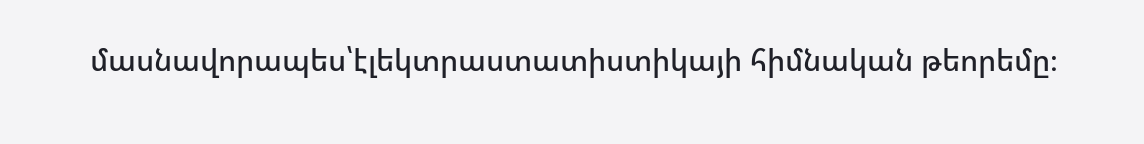մասնավորապես՝էլեկտրաստատիստիկայի հիմնական թեորեմը։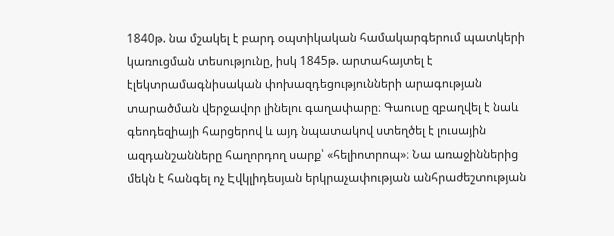1840թ. նա մշակել է բարդ օպտիկական համակարգերում պատկերի կառուցման տեսությունը, իսկ 1845թ. արտահայտել է էլեկտրամագնիսական փոխազդեցությունների արագության տարածման վերջավոր լինելու գաղափարը։ Գաուսը զբաղվել է նաև գեոդեզիայի հարցերով և այդ նպատակով ստեղծել է լուսային ազդանշանները հաղորդող սարք՝ «հելիոտրոպ»։ Նա առաջիններից մեկն է հանգել ոչ Էվկլիդեսյան երկրաչափության անհրաժեշտության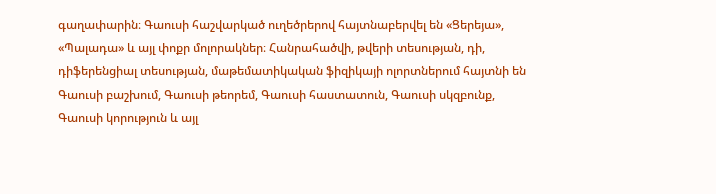գաղափարին։ Գաուսի հաշվարկած ուղեծրերով հայտնաբերվել են «Ցերեյա», «Պալադա» և այլ փոքր մոլորակներ։ Հանրահածվի, թվերի տեսության, դի, դիֆերենցիալ տեսության, մաթեմատիկական ֆիզիկայի ոլորտներում հայտնի են Գաուսի բաշխում, Գաուսի թեորեմ, Գաուսի հաստատուն, Գաուսի սկզբունք, Գաուսի կորություն և այլ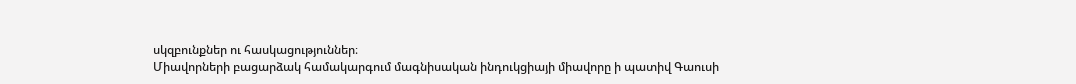սկզբունքներ ու հասկացություններ։
Միավորների բացարձակ համակարգում մագնիսական ինդուկցիայի միավորը ի պատիվ Գաուսի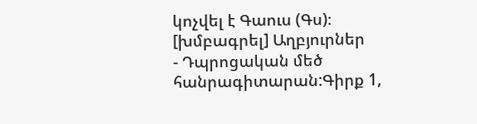կոչվել է Գաուս (Գս)։
[խմբագրել] Աղբյուրներ
- Դպրոցական մեծ հանրագիտարան:Գիրք 1,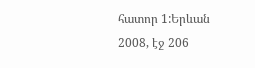հատոր 1:Երևան 2008, էջ 206